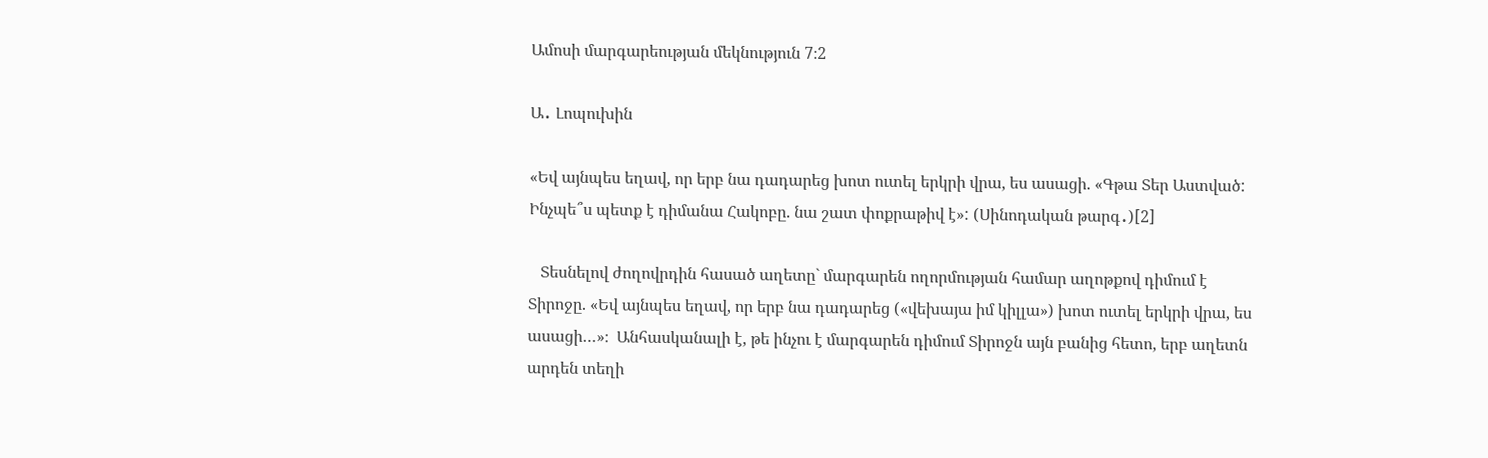Ամոսի մարգարեության մեկնություն 7։2

Ա․ Լոպուխին

«Եվ այնպես եղավ, որ երբ նա դադարեց խոտ ուտել երկրի վրա, ես ասացի. «Գթա Տեր Աստված: Ինչպե՞ս պետք է դիմանա Հակոբը. նա շատ փոքրաթիվ է»: (Սինոդական թարգ․)[2]

   Տեսնելով ժողովրդին հասած աղետը` մարգարեն ողորմության համար աղոթքով դիմում է Տիրոջը. «Եվ այնպես եղավ, որ երբ նա դադարեց («վեխայա իմ կիլլա») խոտ ուտել երկրի վրա, ես ասացի…»։  Անհասկանալի է, թե ինչու է մարգարեն դիմում Տիրոջն այն բանից հետո, երբ աղետն արդեն տեղի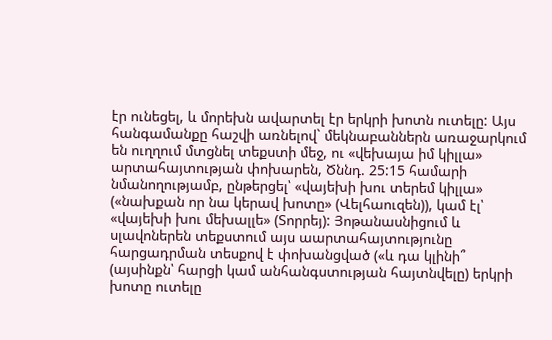էր ունեցել, և մորեխն ավարտել էր երկրի խոտն ուտելը: Այս հանգամանքը հաշվի առնելով` մեկնաբաններն առաջարկում են ուղղում մտցնել տեքստի մեջ, ու «վեխայա իմ կիլլա» արտահայտության փոխարեն, Ծննդ. 25:15 համարի նմանողությամբ, ընթերցել՝ «վայեխի խու տերեմ կիլլա» («նախքան որ նա կերավ խոտը» (Վելհաուզեն)), կամ էլ՝ «վայեխի խու մեխալլե» (Տորրեյ): Յոթանասնիցում և սլավոներեն տեքստում այս աարտահայտությունը հարցադրման տեսքով է փոխանցված («և դա կլինի՞ (այսինքն՝ հարցի կամ անհանգստության հայտնվելը) երկրի խոտը ուտելը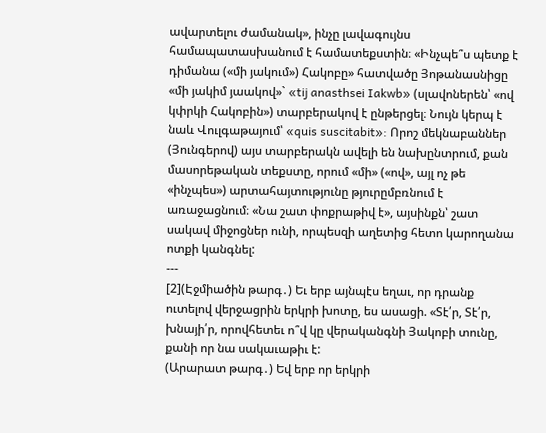ավարտելու ժամանակ», ինչը լավագույնս համապատասխանում է համատեքստին։ «Ինչպե՞ս պետք է դիմանա («մի յակում») Հակոբը» հատվածը Յոթանասնիցը «մի յակիմ յաակով»` «tij anasthsei Iakwb» (սլավոներեն՝ «ով կփրկի Հակոբին») տարբերակով է ընթերցել։ Նույն կերպ է նաև Վուլգաթայում՝ «quis suscitabit»: Որոշ մեկնաբաններ (Յունգերով) այս տարբերակն ավելի են նախընտրում, քան մասորեթական տեքստը, որում «մի» («ով», այլ ոչ թե «ինչպես») արտահայտությունը թյուրըմբռնում է առաջացնում։ «Նա շատ փոքրաթիվ է», այսինքն՝ շատ սակավ միջոցներ ունի, որպեսզի աղետից հետո կարողանա ոտքի կանգնել:
---
[2](Էջմիածին թարգ․) Եւ երբ այնպէս եղաւ, որ դրանք ուտելով վերջացրին երկրի խոտը, ես ասացի. «Տէ՛ր, Տէ՛ր, խնայի՛ր, որովհետեւ ո՞վ կը վերականգնի Յակոբի տունը, քանի որ նա սակաւաթիւ է:
(Արարատ թարգ․) Եվ երբ որ երկրի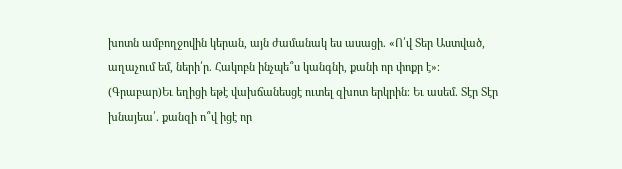խոտն ամբողջովին կերան, այն ժամանակ ես ասացի. «Ո՛վ Տեր Աստված, աղաչում եմ, ների՛ր. Հակոբն ինչպե՞ս կանգնի, քանի որ փոքր է»։
(Գրաբար)Եւ եղիցի եթէ վախճանեսցէ ուտել զխոտ երկրին։ Եւ ասեմ. Տէր Տէր խնայեա՛. քանզի ո՞վ իցէ որ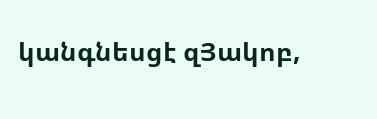կանգնեսցէ զՅակոբ,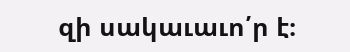զի սակաւաւո՛ր է։